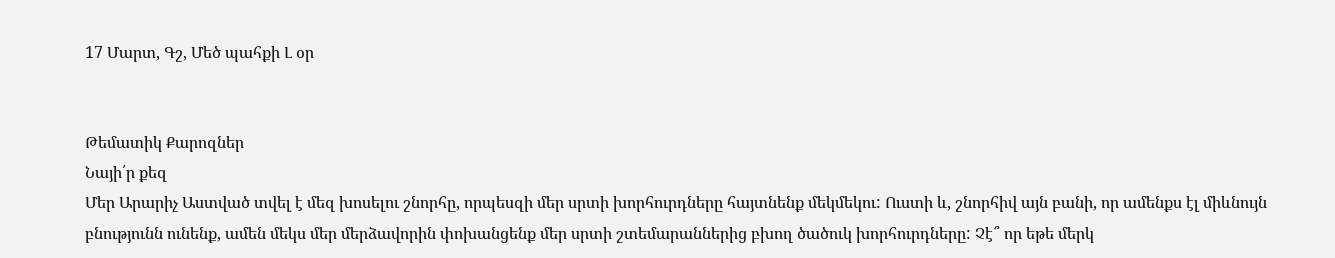17 Մարտ, Գշ, Մեծ պահքի Լ օր


Թեմատիկ Քարոզներ
Նայի՛ր քեզ
Մեր Արարիչ Աստված տվել է մեզ խոսելու շնորհը, որպեսզի մեր սրտի խորհուրդները հայտնենք մեկմեկու: Ուստի և, շնորհիվ այն բանի, որ ամենքս էլ միևնույն բնությունն ունենք, ամեն մեկս մեր մերձավորին փոխանցենք մեր սրտի շտեմարաններից բխող ծածուկ խորհուրդները: Չէ՞ որ եթե մերկ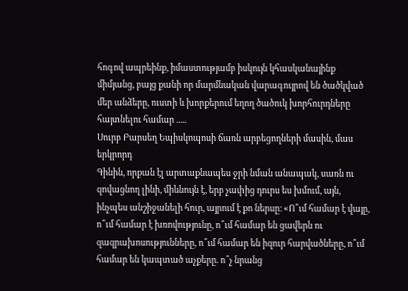հոգով ապրեինք, իմաստությամբ իսկույն կհասկանայինք միմյանց, բայց քանի որ մարմնական վարագույրով են ծածկված մեր անձերը, ուստի և խորքերում եղող ծածուկ խորհուրդները հայտնելու համար .....
Սուրբ Բարսեղ Եպիսկոպոսի ճառն արբեցողների մասին, մաս երկրորդ
Գինին, որքան էլ արտաքնապես ջրի նման անապակ, սառն ու զովացնող լինի, միևնույն է, երբ չափից դուրս ես խմում, այն, ինչպես անշիջանելի հուր, այրում է քո ներսը։ «Ո՞ւմ համար է վայը, ո՞ւմ համար է խռովությունը, ո՞ւմ համար են ցավերն ու զազրախոսությունները, ո՞ւմ համար են իզուր հարվածները, ո՞ւմ համար են կապտած աչքերը. ո՞չ նրանց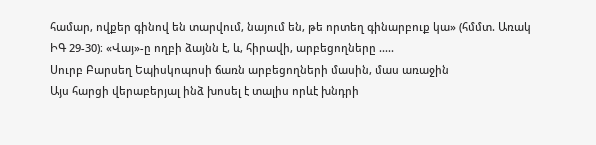համար, ովքեր գինով են տարվում, նայում են, թե որտեղ գինարբուք կա» (հմմտ. Առակ ԻԳ 29-30)։ «Վայ»-ը ողբի ձայնն է, և, հիրավի, արբեցողները .....
Սուրբ Բարսեղ Եպիսկոպոսի ճառն արբեցողների մասին, մաս առաջին
Այս հարցի վերաբերյալ ինձ խոսել է տալիս որևէ խնդրի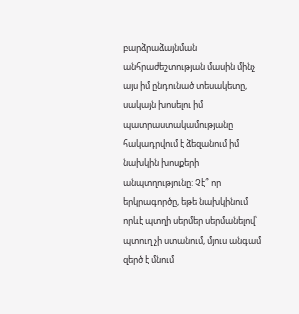բարձրաձայնման անհրաժեշտության մասին մինչ այս իմ ընդունած տեսակետը, սակայն խոսելու իմ պատրաստակամությանը հակադրվում է ձեզանում իմ նախկին խոսքերի անպտղությունը: Չէ՞ որ երկրագործը, եթե նախկինում որևէ պտղի սերմեր սերմանելով՝ պտուղ չի ստանում, մյուս անգամ զերծ է մնում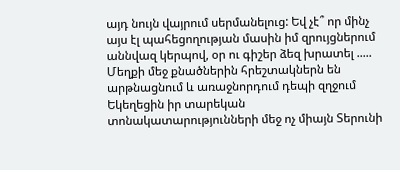այդ նույն վայրում սերմանելուց: Եվ չէ՞ որ մինչ այս էլ պահեցողության մասին իմ զրույցներում աննվազ կերպով, օր ու գիշեր ձեզ խրատել .....
Մեղքի մեջ քնածներին հրեշտակներն են արթնացնում և առաջնորդում դեպի զղջում
Եկեղեցին իր տարեկան տոնակատարությունների մեջ ոչ միայն Տերունի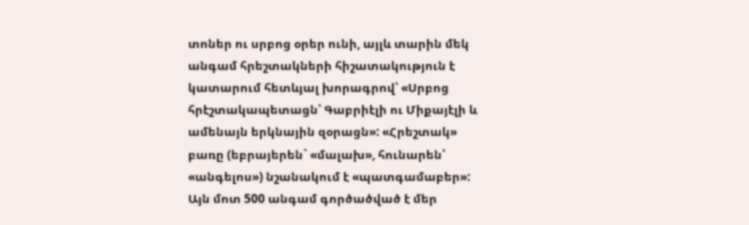տոներ ու սրբոց օրեր ունի, այլև տարին մեկ անգամ հրեշտակների հիշատակություն է կատարում հետևյալ խորագրով՝ «Սրբոց հրէշտակապետացն՝ Գաբրիէլի ու Միքայէլի և ամենայն երկնային զօրացն»: «Հրեշտակ» բառը (եբրայերեն` «մալախ», հունարեն՝ «անգելոս») նշանակում է «պատգամաբեր»: Այն մոտ 500 անգամ գործածված է մեր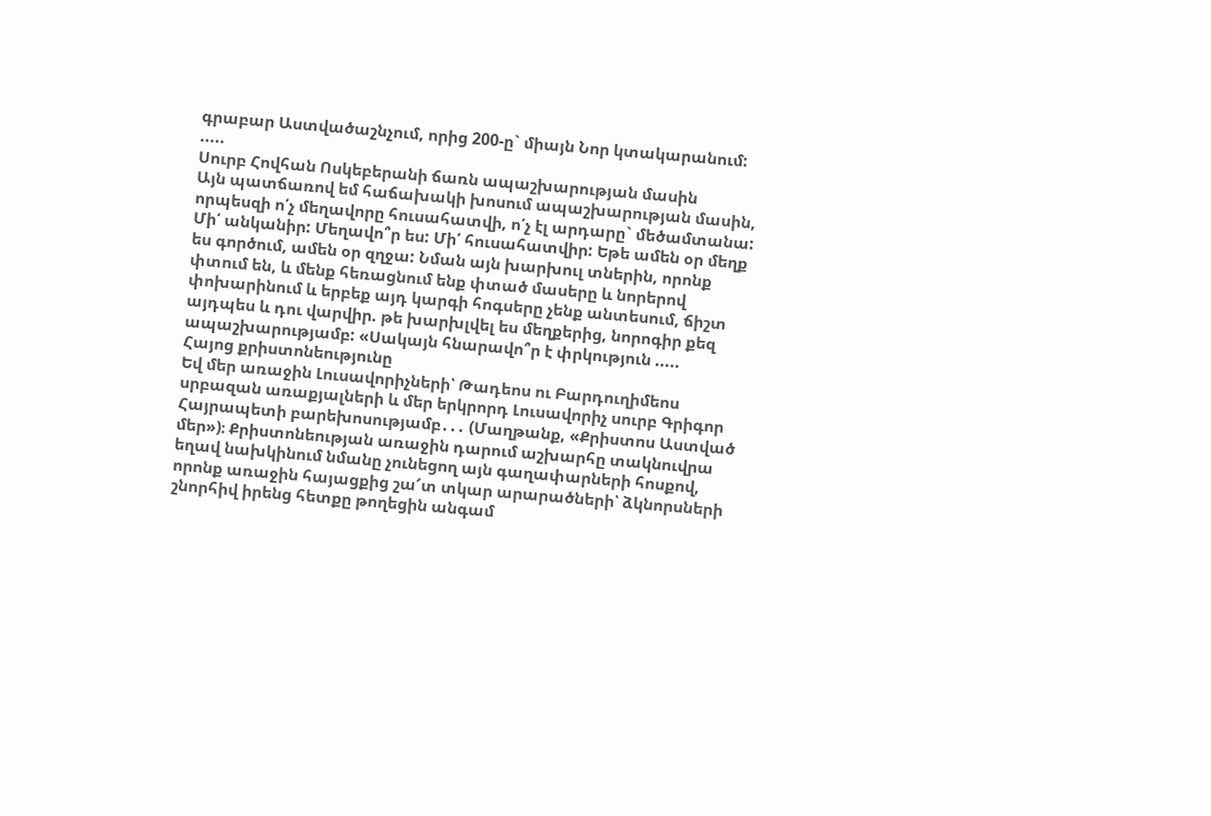գրաբար Աստվածաշնչում, որից 200-ը` միայն Նոր կտակարանում: .....
Սուրբ Հովհան Ոսկեբերանի ճառն ապաշխարության մասին
Այն պատճառով եմ հաճախակի խոսում ապաշխարության մասին, որպեսզի ո՛չ մեղավորը հուսահատվի, ո՛չ էլ արդարը` մեծամտանա: Մի՛ անկանիր: Մեղավո՞ր ես: Մի՛ հուսահատվիր: Եթե ամեն օր մեղք ես գործում, ամեն օր զղջա: Նման այն խարխուլ տներին, որոնք փտում են, և մենք հեռացնում ենք փտած մասերը և նորերով փոխարինում և երբեք այդ կարգի հոգսերը չենք անտեսում, ճիշտ այդպես և դու վարվիր. թե խարխլվել ես մեղքերից, նորոգիր քեզ ապաշխարությամբ: «Սակայն հնարավո՞ր է փրկություն .....
Հայոց քրիստոնեությունը
Եվ մեր առաջին Լուսավորիչների՝ Թադեոս ու Բարդուղիմեոս սրբազան առաքյալների և մեր երկրորդ Լուսավորիչ սուրբ Գրիգոր Հայրապետի բարեխոսությամբ․․․ (Մաղթանք, «Քրիստոս Աստված մեր»)։ Քրիստոնեության առաջին դարում աշխարհը տակնուվրա եղավ նախկինում նմանը չունեցող այն գաղափարների հոսքով, որոնք առաջին հայացքից շա՜տ տկար արարածների՝ ձկնորսների շնորհիվ իրենց հետքը թողեցին անգամ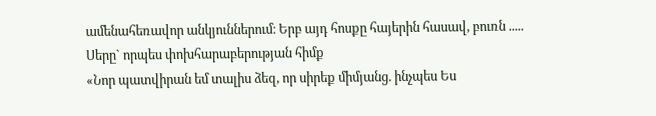ամենահեռավոր անկյուններում։ Երբ այդ հոսքը հայերին հասավ, բուռն .....
Սերը` որպես փոխհարաբերության հիմք
«Նոր պատվիրան եմ տալիս ձեզ, որ սիրեք միմյանց. ինչպես Ես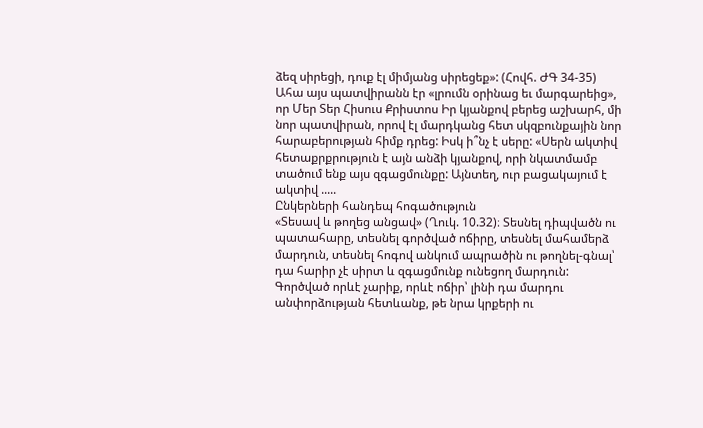ձեզ սիրեցի, դուք էլ միմյանց սիրեցեք»: (Հովհ. ԺԳ 34-35) Ահա այս պատվիրանն էր «լրումն օրինաց եւ մարգարեից», որ Մեր Տեր Հիսուս Քրիստոս Իր կյանքով բերեց աշխարհ, մի նոր պատվիրան, որով էլ մարդկանց հետ սկզբունքային նոր հարաբերության հիմք դրեց: Իսկ ի՞նչ է սերը: «Սերն ակտիվ հետաքրքրություն է այն անձի կյանքով, որի նկատմամբ տածում ենք այս զգացմունքը: Այնտեղ, ուր բացակայում է ակտիվ .....
Ընկերների հանդեպ հոգածություն
«Տեսավ և թողեց անցավ» (Ղուկ. 10.32)։ Տեսնել դիպվածն ու պատահարը, տեսնել գործված ոճիրը, տեսնել մահամերձ մարդուն, տեսնել հոգով անկում ապրածին ու թողնել-գնալ՝ դա հարիր չէ սիրտ և զգացմունք ունեցող մարդուն: Գործված որևէ չարիք, որևէ ոճիր՝ լինի դա մարդու անփորձության հետևանք, թե նրա կրքերի ու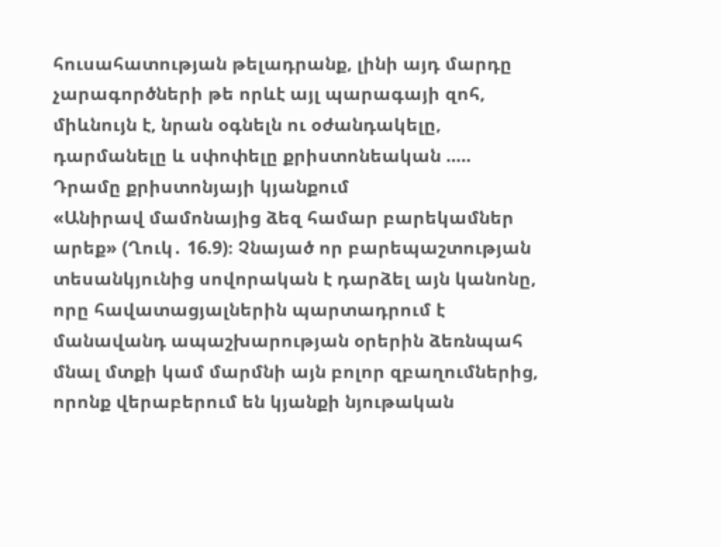հուսահատության թելադրանք, լինի այդ մարդը չարագործների թե որևէ այլ պարագայի զոհ, միևնույն է, նրան օգնելն ու օժանդակելը, դարմանելը և սփոփելը քրիստոնեական .....
Դրամը քրիստոնյայի կյանքում
«Անիրավ մամոնայից ձեզ համար բարեկամներ արեք» (Ղուկ․ 16.9)։ Չնայած որ բարեպաշտության տեսանկյունից սովորական է դարձել այն կանոնը, որը հավատացյալներին պարտադրում է մանավանդ ապաշխարության օրերին ձեռնպահ մնալ մտքի կամ մարմնի այն բոլոր զբաղումներից, որոնք վերաբերում են կյանքի նյութական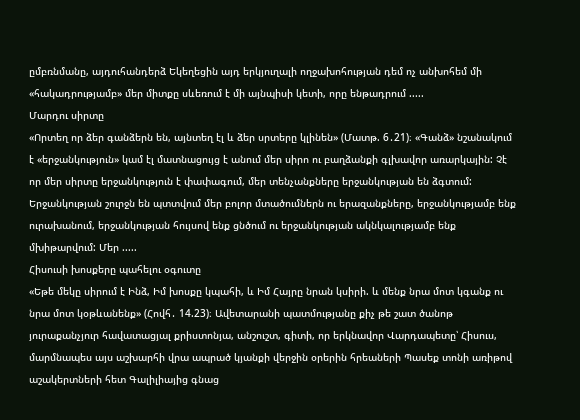ըմբռնմանը, այդուհանդերձ Եկեղեցին այդ երկյուղալի ողջախոհության դեմ ոչ անխոհեմ մի «հակադրությամբ» մեր միտքը սևեռում է մի այնպիսի կետի, որը ենթադրում .....
Մարդու սիրտը
«Որտեղ որ ձեր գանձերն են, այնտեղ էլ և ձեր սրտերը կլինեն» (Մատթ. 6․21)։ «Գանձ» նշանակում է «երջանկություն» կամ էլ մատնացույց է անում մեր սիրո ու բաղձանքի գլխավոր առարկային: Չէ որ մեր սիրտը երջանկություն է փափագում, մեր տենչանքները երջանկության են ձգտում: Երջանկության շուրջն են պտտվում մեր բոլոր մտածումներն ու երազանքները, երջանկությամբ ենք ուրախանում, երջանկության հույսով ենք ցնծում ու երջանկության ակնկալությամբ ենք մխիթարվում: Մեր .....
Հիսուսի խոսքերը պահելու օգուտը
«Եթե մեկը սիրում է Ինձ, Իմ խոսքը կպահի, և Իմ Հայրը նրան կսիրի. և մենք նրա մոտ կգանք ու նրա մոտ կօթևանենք» (Հովհ․ 14.23)։ Ավետարանի պատմությանը քիչ թե շատ ծանոթ յուրաքանչյուր հավատացյալ քրիստոնյա, անշուշտ, գիտի, որ երկնավոր Վարդապետը՝ Հիսուս, մարմնապես այս աշխարհի վրա ապրած կյանքի վերջին օրերին հրեաների Պասեք տոնի առիթով աշակերտների հետ Գալիլիայից գնաց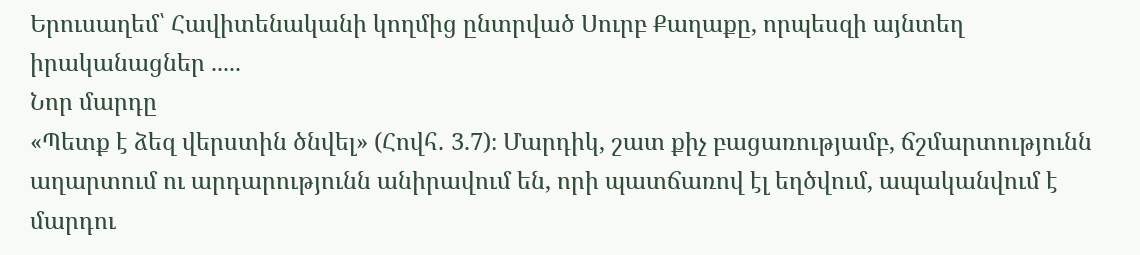Երուսաղեմ՝ Հավիտենականի կողմից ընտրված Սուրբ Քաղաքը, որպեսզի այնտեղ իրականացներ .....
Նոր մարդը
«Պետք է ձեզ վերստին ծնվել» (Հովհ․ 3.7)։ Մարդիկ, շատ քիչ բացառությամբ, ճշմարտությունն աղարտում ու արդարությունն անիրավում են, որի պատճառով էլ եղծվում, ապականվում է մարդու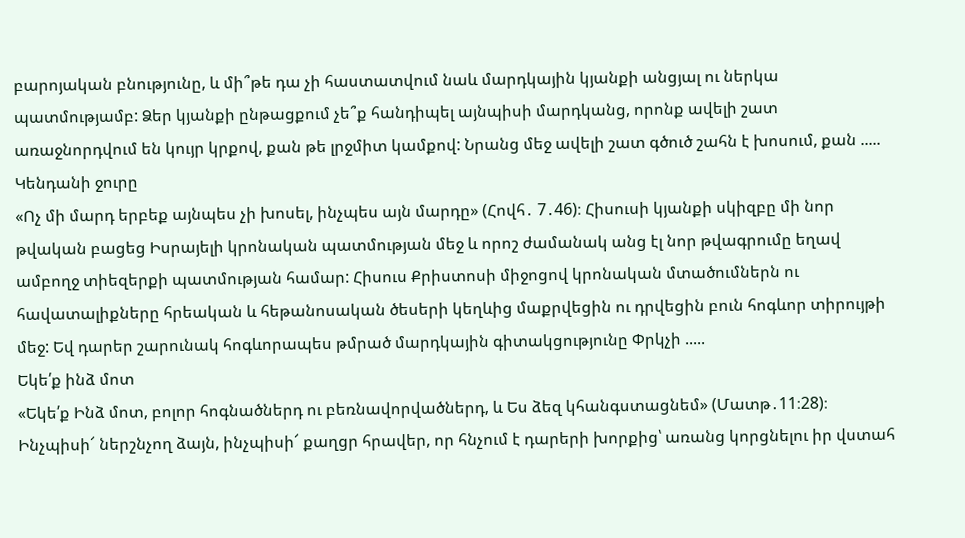բարոյական բնությունը, և մի՞թե դա չի հաստատվում նաև մարդկային կյանքի անցյալ ու ներկա պատմությամբ: Ձեր կյանքի ընթացքում չե՞ք հանդիպել այնպիսի մարդկանց, որոնք ավելի շատ առաջնորդվում են կույր կրքով, քան թե լրջմիտ կամքով: Նրանց մեջ ավելի շատ գծուծ շահն է խոսում, քան .....
Կենդանի ջուրը
«Ոչ մի մարդ երբեք այնպես չի խոսել, ինչպես այն մարդը» (Հովհ․ 7․46)։ Հիսուսի կյանքի սկիզբը մի նոր թվական բացեց Իսրայելի կրոնական պատմության մեջ և որոշ ժամանակ անց էլ նոր թվագրումը եղավ ամբողջ տիեզերքի պատմության համար: Հիսուս Քրիստոսի միջոցով կրոնական մտածումներն ու հավատալիքները հրեական և հեթանոսական ծեսերի կեղևից մաքրվեցին ու դրվեցին բուն հոգևոր տիրույթի մեջ: Եվ դարեր շարունակ հոգևորապես թմրած մարդկային գիտակցությունը Փրկչի .....
Եկե՛ք ինձ մոտ
«Եկե՛ք Ինձ մոտ, բոլոր հոգնածներդ ու բեռնավորվածներդ, և Ես ձեզ կհանգստացնեմ» (Մատթ․11։28)։ Ինչպիսի՜ ներշնչող ձայն, ինչպիսի՜ քաղցր հրավեր, որ հնչում է դարերի խորքից՝ առանց կորցնելու իր վստահ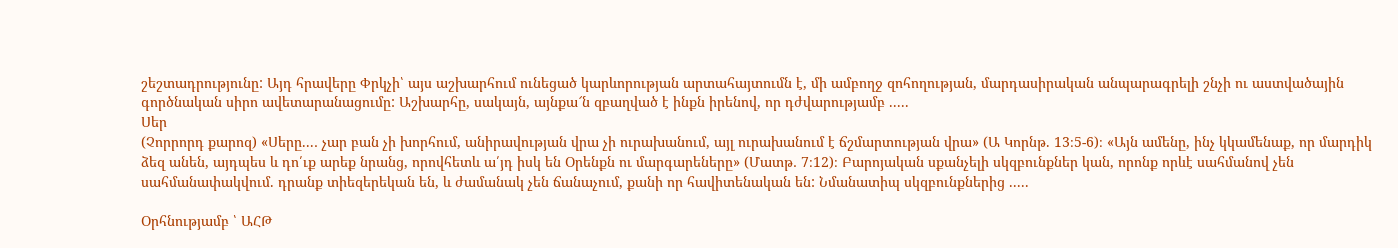շեշտադրությունը: Այդ հրավերը Փրկչի՝ այս աշխարհում ունեցած կարևորության արտահայտումն է, մի ամբողջ զոհողության, մարդասիրական անպարագրելի շնչի ու աստվածային գործնական սիրո ավետարանացումը: Աշխարհը, սակայն, այնքա՜ն զբաղված է ինքն իրենով, որ դժվարությամբ .....
Սեր
(Չորրորդ քարոզ) «Սերը...․ չար բան չի խորհում, անիրավության վրա չի ուրախանում, այլ ուրախանում է ճշմարտության վրա» (Ա Կորնթ. 13։5-6)։ «Այն ամենը, ինչ կկամենաք, որ մարդիկ ձեզ անեն, այդպես և դո՛ւք արեք նրանց, որովհետև ա՛յդ իսկ են Օրենքն ու մարգարեները» (Մատթ․ 7։12)։ Բարոյական սքանչելի սկզբունքներ կան, որոնք որևէ սահմանով չեն սահմանափակվում. դրանք տիեզերեկան են, և ժամանակ չեն ճանաչում, քանի որ հավիտենական են: Նմանատիպ սկզբունքներից .....

Օրհնությամբ ՝ ԱՀԹ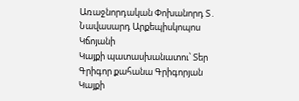Առաջնորդական Փոխանորդ Տ․ Նավասարդ Արքեպիսկոպոս Կճոյանի
Կայքի պատասխանատու՝ Տեր Գրիգոր քահանա Գրիգորյան
Կայքի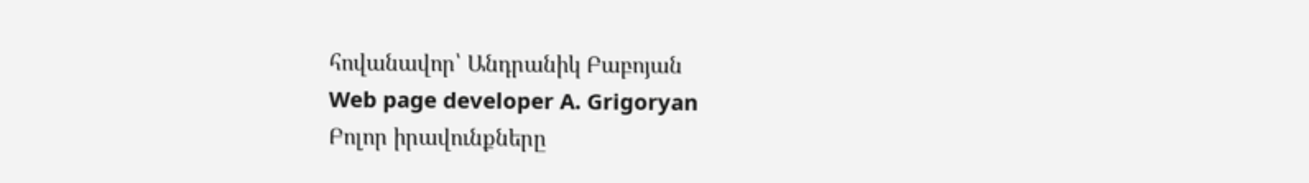հովանավոր՝ Անդրանիկ Բաբոյան
Web page developer A. Grigoryan
Բոլոր իրավունքները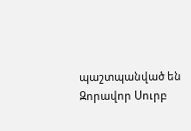պաշտպանված են Զորավոր Սուրբ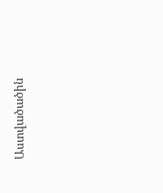Աստվածածին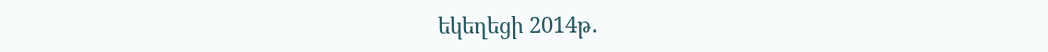եկեղեցի 2014թ․